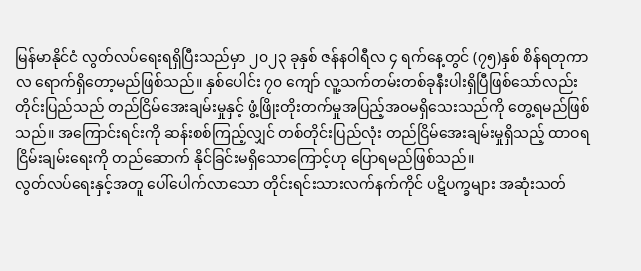မြန်မာနိုင်ငံ လွတ်လပ်ရေးရရှိပြီးသည်မှာ ၂၀၂၃ ခုနှစ် ဇန်နဝါရီလ ၄ ရက်နေ့တွင် (၇၅)နှစ် စိန်ရတုကာလ ရောက်ရှိတော့မည်ဖြစ်သည်။ နှစ်ပေါင်း ၇၀ ကျော် လူ့သက်တမ်းတစ်ခုနီးပါးရှိပြီဖြစ်သော်လည်း တိုင်းပြည်သည် တည်ငြိမ်အေးချမ်းမှုနှင့် ဖွံ့ဖြိုးတိုးတက်မှုအပြည့်အဝမရှိသေးသည်ကို တွေ့ရမည်ဖြစ်သည်။ အကြောင်းရင်းကို ဆန်းစစ်ကြည့်လျှင် တစ်တိုင်းပြည်လုံး တည်ငြိမ်အေးချမ်းမှုရှိသည့် ထာဝရငြိမ်းချမ်းရေးကို တည်ဆောက် နိုင်ခြင်းမရှိသောကြောင့်ဟု ပြောရမည်ဖြစ်သည်။
လွတ်လပ်ရေးနှင့်အတူ ပေါ်ပေါက်လာသော တိုင်းရင်းသားလက်နက်ကိုင် ပဋိပက္ခများ အဆုံးသတ်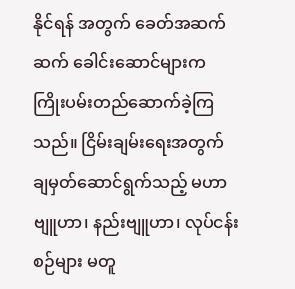နိုင်ရန် အတွက် ခေတ်အဆက်ဆက် ခေါင်းဆောင်များက ကြိုးပမ်းတည်ဆောက်ခဲ့ကြသည်။ ငြိမ်းချမ်းရေးအတွက် ချမှတ်ဆောင်ရွက်သည့် မဟာဗျူဟာ၊ နည်းဗျူဟာ၊ လုပ်ငန်းစဉ်များ မတူ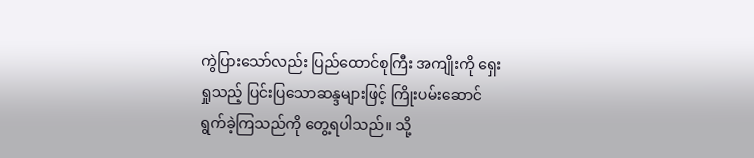ကွဲပြားသော်လည်း ပြည်ထောင်စုကြီး အကျိုးကို ရှေးရှုသည့် ပြင်းပြသောဆန္ဒများဖြင့် ကြိုးပမ်းဆောင်ရွက်ခဲ့ကြသည်ကို တွေ့ရပါသည်။ သို့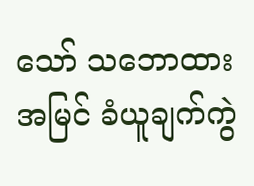သော် သဘောထားအမြင် ခံယူချက်ကွဲ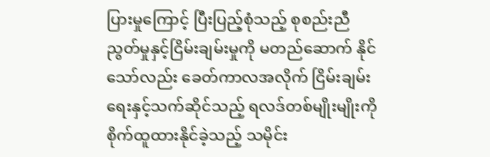ပြားမှုကြောင့် ပြီးပြည့်စုံသည့် စုစည်းညီညွတ်မှုနှင့်ငြိမ်းချမ်းမှုကို မတည်ဆောက် နိုင်သော်လည်း ခေတ်ကာလအလိုက် ငြိမ်းချမ်းရေးနှင့်သက်ဆိုင်သည့် ရလဒ်တစ်မျိုးမျိုးကို စိုက်ထူထားနိုင်ခဲ့သည့် သမိုင်း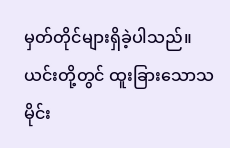မှတ်တိုင်များရှိခဲ့ပါသည်။
ယင်းတို့တွင် ထူးခြားသောသမိုင်း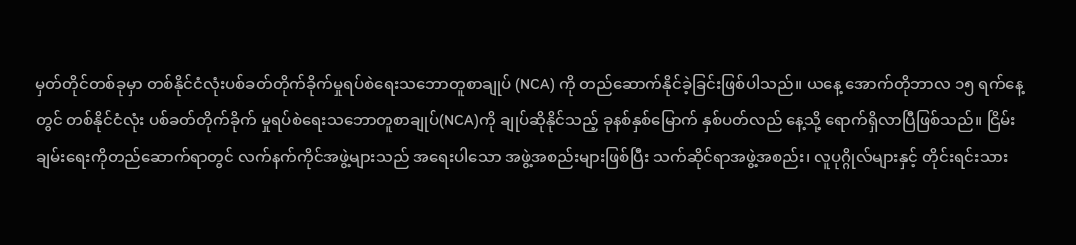မှတ်တိုင်တစ်ခုမှာ တစ်နိုင်ငံလုံးပစ်ခတ်တိုက်ခိုက်မှုရပ်စဲရေးသဘောတူစာချုပ် (NCA) ကို တည်ဆောက်နိုင်ခဲ့ခြင်းဖြစ်ပါသည်။ ယနေ့ အောက်တိုဘာလ ၁၅ ရက်နေ့တွင် တစ်နိုင်ငံလုံး ပစ်ခတ်တိုက်ခိုက် မှုရပ်စဲရေးသဘောတူစာချုပ်(NCA)ကို ချုပ်ဆိုနိုင်သည့် ခုနစ်နှစ်မြောက် နှစ်ပတ်လည် နေ့သို့ ရောက်ရှိလာပြီဖြစ်သည်။ ငြိမ်းချမ်းရေးကိုတည်ဆောက်ရာတွင် လက်နက်ကိုင်အဖွဲ့များသည် အရေးပါသော အဖွဲ့အစည်းများဖြစ်ပြီး သက်ဆိုင်ရာအဖွဲ့အစည်း၊ လူပုဂ္ဂိုလ်များနှင့် တိုင်းရင်းသား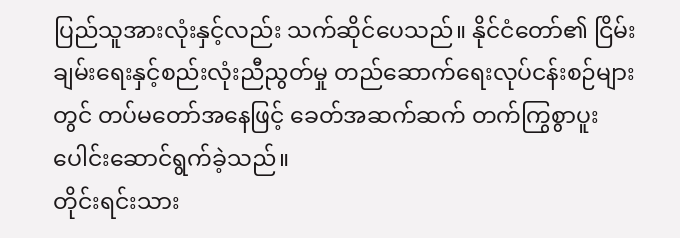ပြည်သူအားလုံးနှင့်လည်း သက်ဆိုင်ပေသည်။ နိုင်ငံတော်၏ ငြိမ်းချမ်းရေးနှင့်စည်းလုံးညီညွတ်မှု တည်ဆောက်ရေးလုပ်ငန်းစဉ်များတွင် တပ်မတော်အနေဖြင့် ခေတ်အဆက်ဆက် တက်ကြွစွာပူးပေါင်းဆောင်ရွက်ခဲ့သည်။
တိုင်းရင်းသား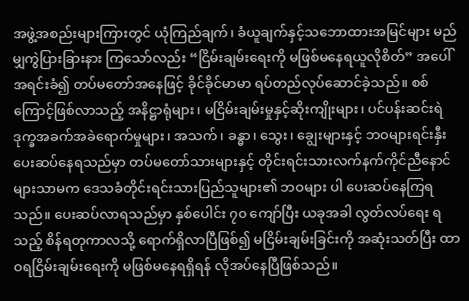အဖွဲ့အစည်းများကြားတွင် ယုံကြည်ချက်၊ ခံယူချက်နှင့်သဘောထားအမြင်များ မည်မျှကွဲပြားခြားနား ကြသော်လည်း “ငြိမ်းချမ်းရေးကို မဖြစ်မနေရယူလိုစိတ်” အပေါ် အရင်းခံ၍ တပ်မတော်အနေဖြင့် ခိုင်ခိုင်မာမာ ရပ်တည်လုပ်ဆောင်ခဲ့သည်။ စစ်ကြောင့်ဖြစ်လာသည့် အနိဋ္ဌာရုံများ၊ မငြိမ်းချမ်းမှုနှင့်ဆိုးကျိုးများ၊ ပင်ပန်းဆင်းရဲ ဒုက္ခအခက်အခဲရောက်မှုများ၊ အသက်၊ ခန္ဓာ၊ သွေး၊ ချွေးများနှင့် ဘဝများရင်းနှီးပေးဆပ်နေရသည်မှာ တပ်မတော်သားများနှင့် တိုင်းရင်းသားလက်နက်ကိုင်ညီနောင်များသာမက ဒေသခံတိုင်းရင်းသားပြည်သူများ၏ ဘဝများ ပါ ပေးဆပ်နေကြရသည်။ ပေးဆပ်လာရသည်မှာ နှစ်ပေါင်း ၇၀ ကျော်ပြီး ယခုအခါ လွတ်လပ်ရေး ရသည့် စိန်ရတုကာလသို့ ရောက်ရှိလာပြီဖြစ်၍ မငြိမ်းချမ်းခြင်းကို အဆုံးသတ်ပြီး ထာဝရငြိမ်းချမ်းရေးကို မဖြစ်မနေရရှိရန် လိုအပ်နေပြီဖြစ်သည်။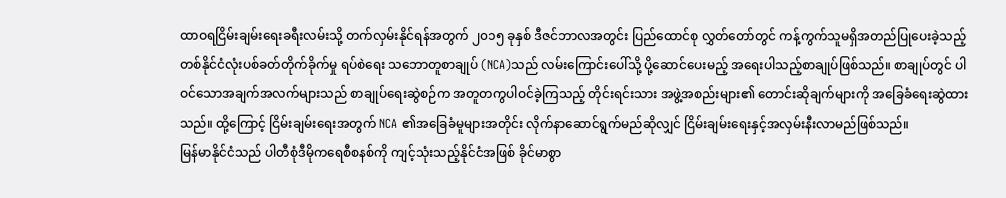ထာဝရငြိမ်းချမ်းရေးခရီးလမ်းသို့ တက်လှမ်းနိုင်ရန်အတွက် ၂၀၁၅ ခုနှစ် ဒီဇင်ဘာလအတွင်း ပြည်ထောင်စု လွှတ်တော်တွင် ကန့်ကွက်သူမရှိအတည်ပြုပေးခဲ့သည့် တစ်နိုင်ငံလုံးပစ်ခတ်တိုက်ခိုက်မှု ရပ်စဲရေး သဘောတူစာချုပ် (NCA)သည် လမ်းကြောင်းပေါ်သို့ ပို့ဆောင်ပေးမည့် အရေးပါသည့်စာချုပ်ဖြစ်သည်။ စာချုပ်တွင် ပါဝင်သောအချက်အလက်များသည် စာချုပ်ရေးဆွဲစဉ်က အတူတကွပါဝင်ခဲ့ကြသည့် တိုင်းရင်းသား အဖွဲ့အစည်းများ၏ တောင်းဆိုချက်များကို အခြေခံရေးဆွဲထားသည်။ ထို့ကြောင့် ငြိမ်းချမ်းရေးအတွက် NCA ၏အခြေခံမူများအတိုင်း လိုက်နာဆောင်ရွက်မည်ဆိုလျှင် ငြိမ်းချမ်းရေးနှင့်အလှမ်းနီးလာမည်ဖြစ်သည်။
မြန်မာနိုင်ငံသည် ပါတီစုံဒီမိုကရေစီစနစ်ကို ကျင့်သုံးသည့်နိုင်ငံအဖြစ် ခိုင်မာစွာ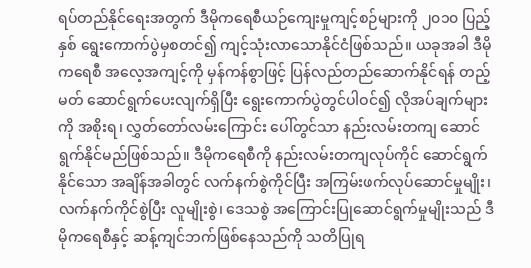ရပ်တည်နိုင်ရေးအတွက် ဒီမိုကရေစီယဉ်ကျေးမှုကျင့်စဉ်များကို ၂၀၁၀ ပြည့်နှစ် ရွေးကောက်ပွဲမှစတင်၍ ကျင့်သုံးလာသောနိုင်ငံဖြစ်သည်။ ယခုအခါ ဒီမိုကရေစီ အလေ့အကျင့်ကို မှန်ကန်စွာဖြင့် ပြန်လည်တည်ဆောက်နိုင်ရန် တည့်မတ် ဆောင်ရွက်ပေးလျက်ရှိပြီး ရွေးကောက်ပွဲတွင်ပါဝင်၍ လိုအပ်ချက်များကို အစိုးရ၊ လွှတ်တော်လမ်းကြောင်း ပေါ်တွင်သာ နည်းလမ်းတကျ ဆောင်ရွက်နိုင်မည်ဖြစ်သည်။ ဒီမိုကရေစီကို နည်းလမ်းတကျလုပ်ကိုင် ဆောင်ရွက်နိုင်သော အချိန်အခါတွင် လက်နက်စွဲကိုင်ပြီး အကြမ်းဖက်လုပ်ဆောင်မှုမျိုး၊ လက်နက်ကိုင်စွဲပြီး လူမျိုးစွဲ၊ ဒေသစွဲ အကြောင်းပြုဆောင်ရွက်မှုမျိုးသည် ဒီမိုကရေစီနှင့် ဆန့်ကျင်ဘက်ဖြစ်နေသည်ကို သတိပြုရ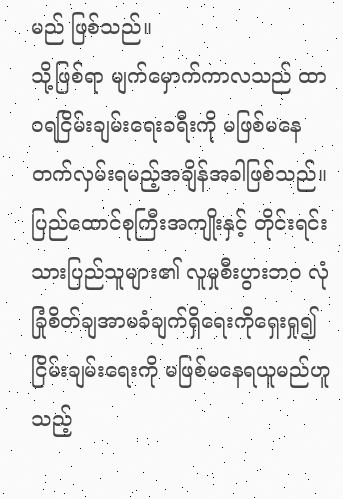မည် ဖြစ်သည်။
သို့ဖြစ်ရာ မျက်မှောက်ကာလသည် ထာဝရငြိမ်းချမ်းရေးခရီးကို မဖြစ်မနေ တက်လှမ်းရမည့်အချိန်အခါဖြစ်သည်။ ပြည်ထောင်စုကြီးအကျိုးနှင့် တိုင်းရင်းသားပြည်သူများ၏ လူမှုစီးပွားဘဝ လုံခြုံစိတ်ချအာမခံချက်ရှိရေးကိုရှေးရှု၍ ငြိမ်းချမ်းရေးကို မဖြစ်မနေရယူမည်ဟူသည့်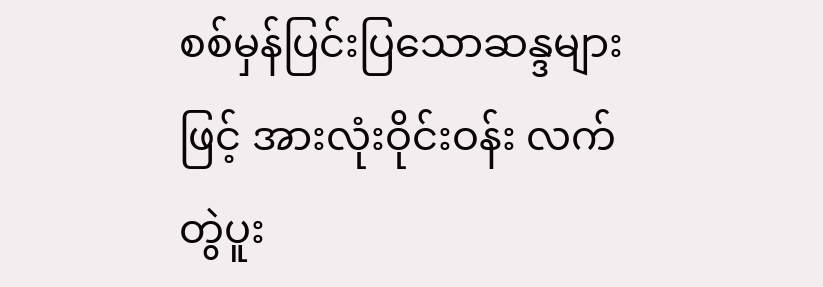စစ်မှန်ပြင်းပြသောဆန္ဒများဖြင့် အားလုံးဝိုင်းဝန်း လက်တွဲပူး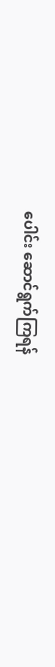ပေါင်း ဆောင်ရွက်ကြရန်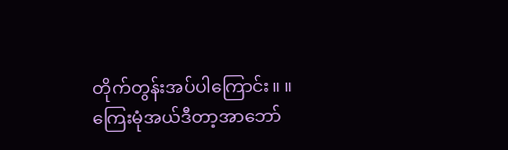တိုက်တွန်းအပ်ပါကြောင်း။ ။
ကြေးမုံအယ်ဒီတာ့အာဘော်